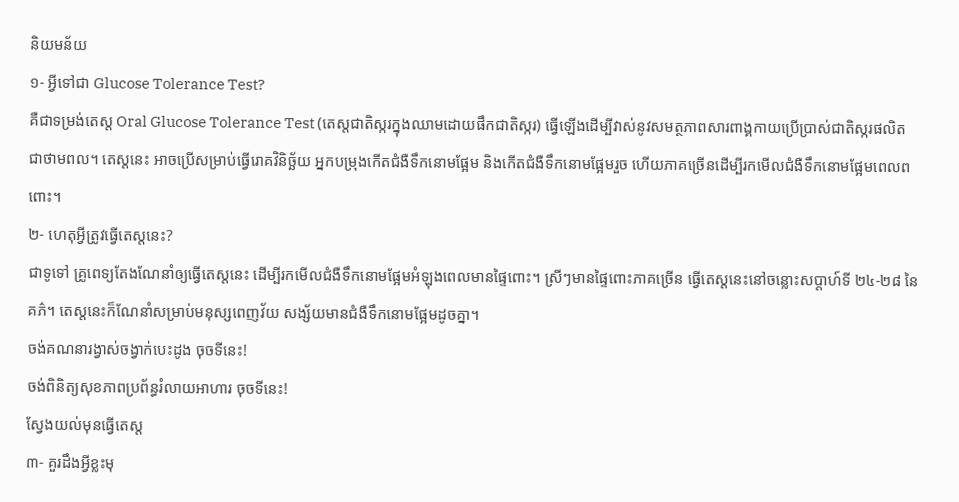និយមន័យ
១- អ្វីទៅជា Glucose Tolerance Test?
គឺជាទម្រង់តេស្ត Oral Glucose Tolerance Test (តេស្តជាតិស្ករក្នុងឈាមដោយផឹកជាតិស្ករ) ធ្វើឡើងដើម្បីវាស់នូវសមត្ថភាពសារពាង្គកាយប្រើប្រាស់ជាតិស្ករផលិតជាថាមពល។ តេស្តនេះ អាចប្រើសម្រាប់ធ្វើរោគវិនិច្ឆ័យ អ្នកបម្រុងកើតជំងឺទឹកនោមផ្អែម និងកើតជំងឺទឹកនោមផ្អែមរួច ហើយភាគច្រើនដើម្បីរកមើលជំងឺទឹកនោមផ្អែមពេលពពោះ។
២- ហេតុអ្វីត្រូវធ្វើតេស្តនេះ?
ជាទូទៅ គ្រូពេទ្យតែងណែនាំឲ្យធ្វើតេស្តនេះ ដើម្បីរកមើលជំងឺទឹកនោមផ្អែមអំឡុងពេលមានផ្ទៃពោះ។ ស្រីៗមានផ្ទៃពោះភាគច្រើន ធ្វើតេស្តនេះនៅចន្លោះសប្តាហ៍ទី ២៤-២៨ នៃគភ៌។ តេស្តនេះក៏ណែនាំសម្រាប់មនុស្សពេញវ័យ សង្ស័យមានជំងឺទឹកនោមផ្អែមដូចគ្នា។
ចង់គណនារង្វាស់ចង្វាក់បេះដូង ចុចទីនេះ!
ចង់ពិនិត្យសុខភាពប្រព័ន្ធរំលាយអាហារ ចុចទីនេះ!
ស្វែងយល់មុនធ្វើតេស្ត
៣- គួរដឹងអ្វីខ្លះមុ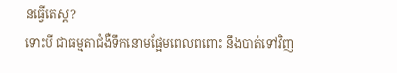នធ្វើតេស្ត?
ទោះបី ជាធម្មតាជំងឺទឹកនោមផ្អែមពេលពពោះ នឹងបាត់ទៅវិញ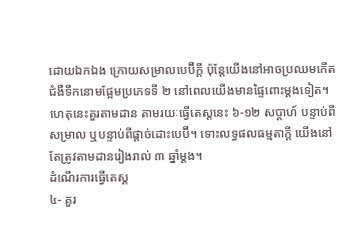ដោយឯកឯង ក្រោយសម្រាលបេប៊ីក្តី ប៉ុន្តែយើងនៅអាចប្រឈមកើតជំងឺទឹកនោមផ្អែមប្រភេទទី ២ នៅពេលយើងមានផ្ទៃពោះម្តងទៀត។ ហេតុនេះគួរតាមដាន តាមរយៈធ្វើតេស្តនេះ ៦-១២ សប្តាហ៍ បន្ទាប់ពីសម្រាល ឬបន្ទាប់ពីផ្តាច់ដោះបេប៊ី។ ទោះលទ្ធផលធម្មតាក្តី យើងនៅតែត្រូវតាមដានរៀងរាល់ ៣ ឆ្នាំម្តង។
ដំណើរការធ្វើតេស្ត
៤- គួរ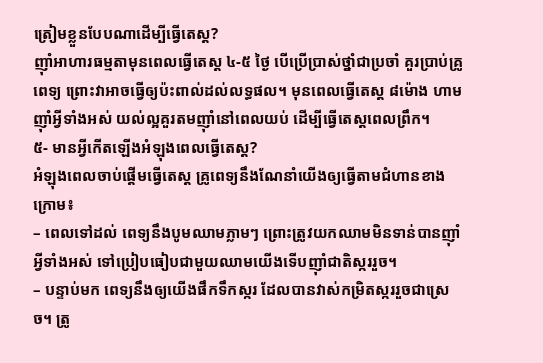ត្រៀមខ្លួនបែបណាដើម្បីធ្វើតេស្ត?
ញ៉ាំអាហារធម្មតាមុនពេលធ្វើតេស្ត ៤-៥ ថ្ងៃ បើប្រើប្រាស់ថ្នាំជាប្រចាំ គួរប្រាប់គ្រូពេទ្យ ព្រោះវាអាចធ្វើឲ្យប៉ះពាល់ដល់លទ្ធផល។ មុនពេលធ្វើតេស្ត ៨ម៉ោង ហាមញ៉ាំអ្វីទាំងអស់ យល់ល្អគួរតមញ៉ាំនៅពេលយប់ ដើម្បីធ្វើតេស្តពេលព្រឹក។
៥- មានអ្វីកើតឡើងអំឡុងពេលធ្វើតេស្ត?
អំឡុងពេលចាប់ផ្តើមធ្វើតេស្ត គ្រូពេទ្យនឹងណែនាំយើងឲ្យធ្វើតាមជំហានខាងក្រោម៖
– ពេលទៅដល់ ពេទ្យនឹងបូមឈាមភ្លាមៗ ព្រោះត្រូវយកឈាមមិនទាន់បានញ៉ាំអ្វីទាំងអស់ ទៅប្រៀបធៀបជាមួយឈាមយើងទើបញ៉ាំជាតិស្កររួច។
– បន្ទាប់មក ពេទ្យនឹងឲ្យយើងផឹកទឹកស្ករ ដែលបានវាស់កម្រិតស្កររួចជាស្រេច។ ត្រូ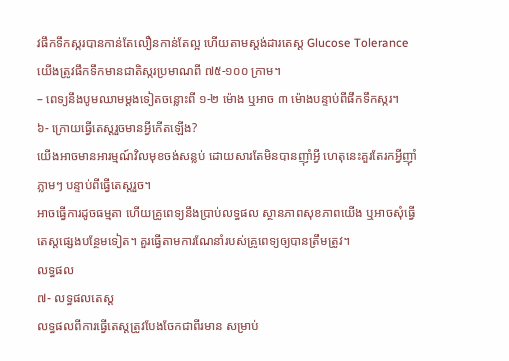វផឹកទឹកស្ករបានកាន់តែលឿនកាន់តែល្អ ហើយតាមស្តង់ដារតេស្ត Glucose Tolerance យើងត្រូវផឹកទឹកមានជាតិស្ករប្រមាណពី ៧៥-១០០ ក្រាម។
– ពេទ្យនឹងបូមឈាមម្តងទៀតចន្លោះពី ១-២ ម៉ោង ឬអាច ៣ ម៉ោងបន្ទាប់ពីផឹកទឹកស្ករ។
៦- ក្រោយធ្វើតេស្តរួចមានអ្វីកើតឡើង?
យើងអាចមានអារម្មណ៍វិលមុខចង់សន្លប់ ដោយសារតែមិនបានញ៉ាំអ្វី ហេតុនេះគួរតែរកអ្វីញ៉ាំភ្លាមៗ បន្ទាប់ពីធ្វើតេស្តរួច។
អាចធ្វើការដូចធម្មតា ហើយគ្រូពេទ្យនឹងប្រាប់លទ្ធផល ស្ថានភាពសុខភាពយើង ឬអាចសុំធ្វើតេស្តផ្សេងបន្ថែមទៀត។ គួរធ្វើតាមការណែនាំរបស់គ្រូពេទ្យឲ្យបានត្រឹមត្រូវ។
លទ្ធផល
៧- លទ្ធផលតេស្ត
លទ្ធផលពីការធ្វើតេស្តត្រូវបែងចែកជាពីរមាន សម្រាប់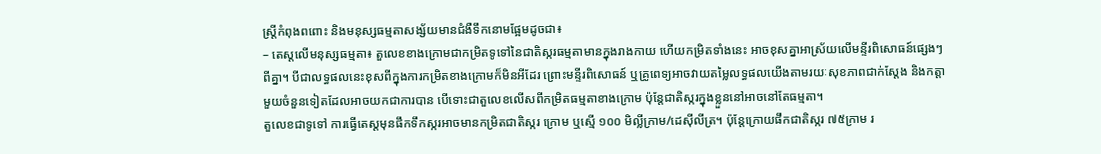ស្ត្រីកំពុងពពោះ និងមនុស្សធម្មតាសង្ស័យមានជំងឺទឹកនោមផ្អែមដូចជា៖
– តេស្តលើមនុស្សធម្មតា៖ តួលេខខាងក្រោមជាកម្រិតទូទៅនៃជាតិស្ករធម្មតាមានក្នុងរាងកាយ ហើយកម្រិតទាំងនេះ អាចខុសគ្នាអាស្រ័យលើមន្ទីរពិសោធន៍ផ្សេងៗពីគ្នា។ បីជាលទ្ធផលនេះខុសពីក្នុងការកម្រិតខាងក្រោមក៏មិនអីដែរ ព្រោះមន្ទីរពិសោធន៍ ឬគ្រូពេទ្យអាចវាយតម្លៃលទ្ធផលយើងតាមរយៈសុខភាពជាក់ស្តែង និងកត្តាមួយចំនួនទៀតដែលអាចយកជាការបាន បើទោះជាតួលេខលើសពីកម្រិតធម្មតាខាងក្រោម ប៉ុន្តែជាតិស្ករក្នុងខ្លួននៅអាចនៅតែធម្មតា។
តួលេខជាទូទៅ ការធ្វើតេស្តមុនផឹកទឹកស្ករអាចមានកម្រិតជាតិស្ករ ក្រោម ឬស្មើ ១០០ មិល្លីក្រាម/ដេស៊ីលីត្រ។ ប៉ុន្តែក្រោយផឹកជាតិស្ករ ៧៥ក្រាម រ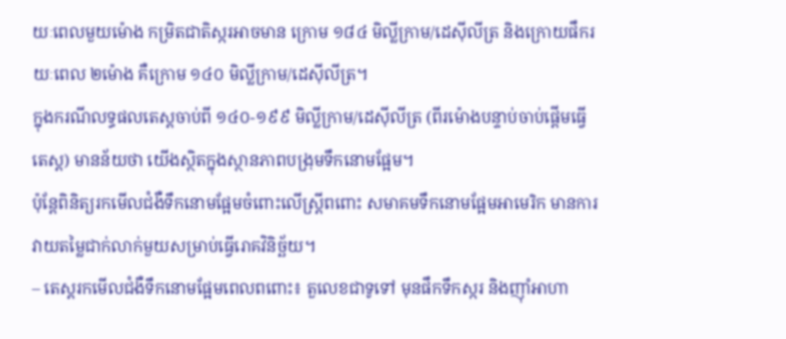យៈពេលមួយម៉ោង កម្រិតជាតិស្ករអាចមាន ក្រោម ១៨៤ មិល្លីក្រាម/ដេស៊ីលីត្រ និងក្រោយផឹករយៈពេល ២ម៉ោង គឺក្រោម ១៤០ មិល្លីក្រាម/ដេស៊ីលីត្រ។
ក្នុងករណីលទ្ធផលតេស្តចាប់ពី ១៤០-១៩៩ មិល្លីក្រាម/ដេស៊ីលីត្រ (ពីរម៉ោងបន្ទាប់ចាប់ផ្តើមធ្វើតេស្ត) មានន័យថា យើងស្ថិតក្នុងស្ថានភាពបង្រុមទឹកនោមផ្អែម។
ប៉ុន្តែពិនិត្យរកមើលជំងឺទឹកនោមផ្អែមចំពោះលើស្ត្រីពពោះ សមាគមទឹកនោមផ្អែមអាមេរិក មានការវាយតម្លៃជាក់លាក់មួយសម្រាប់ធ្វើរោគវិនិច្ឆ័យ។
– តេស្តរកមើលជំងឺទឹកនោមផ្អែមពេលពពោះ៖ តួលេខជាទូទៅ មុនផឹកទឹកស្ករ និងញ៉ាំអាហា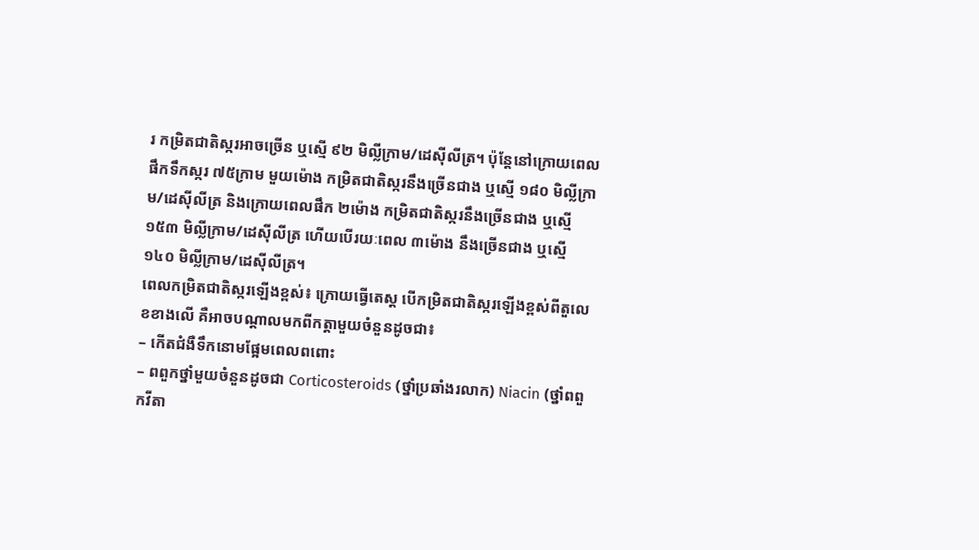រ កម្រិតជាតិស្ករអាចច្រើន ឬស្មើ ៩២ មិល្លីក្រាម/ដេស៊ីលីត្រ។ ប៉ុន្តែនៅក្រោយពេលផឹកទឹកស្ករ ៧៥ក្រាម មួយម៉ោង កម្រិតជាតិស្ករនឹងច្រើនជាង ឬស្មើ ១៨០ មិល្លីក្រាម/ដេស៊ីលីត្រ និងក្រោយពេលផឹក ២ម៉ោង កម្រិតជាតិស្ករនឹងច្រើនជាង ឬស្មើ ១៥៣ មិល្លីក្រាម/ដេស៊ីលីត្រ ហើយបើរយៈពេល ៣ម៉ោង នឹងច្រើនជាង ឬស្មើ ១៤០ មិល្លីក្រាម/ដេស៊ីលីត្រ។
ពេលកម្រិតជាតិស្ករឡើងខ្ពស់៖ ក្រោយធ្វើតេស្ត បើកម្រិតជាតិស្ករឡើងខ្ពស់ពីតួលេខខាងលើ គឺអាចបណ្តាលមកពីកត្តាមួយចំនួនដូចជា៖
– កើតជំងឺទឹកនោមផ្អែមពេលពពោះ
– ពពួកថ្នាំមួយចំនួនដូចជា Corticosteroids (ថ្នាំប្រឆាំងរលាក) Niacin (ថ្នាំពពួកវីតា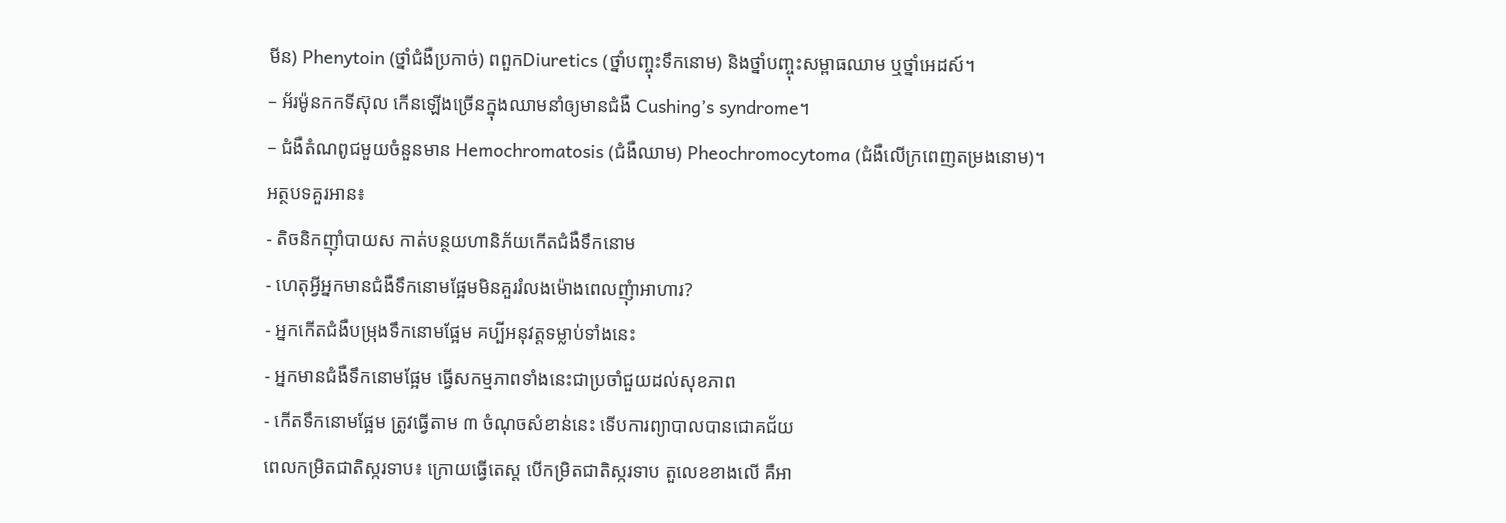មីន) Phenytoin (ថ្នាំជំងឺប្រកាច់) ពពួកDiuretics (ថ្នាំបញ្ចុះទឹកនោម) និងថ្នាំបញ្ចុះសម្ពាធឈាម ឬថ្នាំអេដស៍។
– អ័រម៉ូនកកទីស៊ុល កើនឡើងច្រើនក្នុងឈាមនាំឲ្យមានជំងឺ Cushing’s syndrome។
– ជំងឺតំណពូជមួយចំនួនមាន Hemochromatosis (ជំងឺឈាម) Pheochromocytoma (ជំងឺលើក្រពេញតម្រងនោម)។
អត្ថបទគួរអាន៖
- តិចនិកញ៉ាំបាយស កាត់បន្ថយហានិភ័យកើតជំងឺទឹកនោម
- ហេតុអ្វីអ្នកមានជំងឺទឹកនោមផ្អែមមិនគួររំលងម៉ោងពេលញុំាអាហារ?
- អ្នកកើតជំងឺបម្រុងទឹកនោមផ្អែម គប្បីអនុវត្តទម្លាប់ទាំងនេះ
- អ្នកមានជំងឺទឹកនោមផ្អែម ធ្វើសកម្មភាពទាំងនេះជាប្រចាំជួយដល់សុខភាព
- កើតទឹកនោមផ្អែម ត្រូវធ្វើតាម ៣ ចំណុចសំខាន់នេះ ទើបការព្យាបាលបានជោគជ័យ
ពេលកម្រិតជាតិស្ករទាប៖ ក្រោយធ្វើតេស្ត បើកម្រិតជាតិស្ករទាប តួលេខខាងលើ គឺអា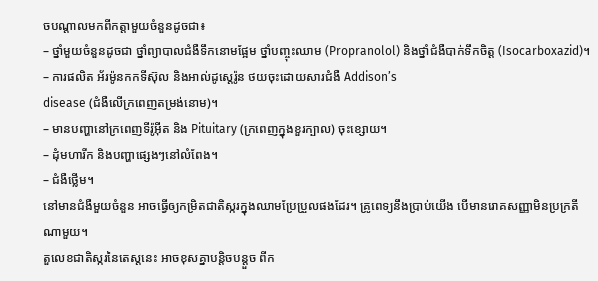ចបណ្តាលមកពីកត្តាមួយចំនួនដូចជា៖
– ថ្នាំមួយចំនួនដូចជា ថ្នាំព្យាបាលជំងឺទឹកនោមផ្អែម ថ្នាំបញ្ចុះឈាម (Propranolol) និងថ្នាំជំងឺបាក់ទឹកចិត្ត (Isocarboxazid)។
– ការផលិត អ័រម៉ូនកកទីស៊ុល និងអាល់ដូស្តេរ៉ូន ថយចុះដោយសារជំងឺ Addison’s
disease (ជំងឺលើក្រពេញតម្រង់នោម)។
– មានបញ្ហានៅក្រពេញទីរ៉ូអ៊ីត និង Pituitary (ក្រពេញក្នុងខួរក្បាល) ចុះខ្សោយ។
– ដុំមហារីក និងបញ្ហាផ្សេងៗនៅលំពែង។
– ជំងឺថ្លើម។
នៅមានជំងឺមួយចំនួន អាចធ្វើឲ្យកម្រិតជាតិស្ករក្នុងឈាមប្រែប្រួលផងដែរ។ គ្រូពេទ្យនឹងប្រាប់យើង បើមានរោគសញ្ញាមិនប្រក្រតីណាមួយ។
តួលេខជាតិស្ករនៃតេស្តនេះ អាចខុសគ្នាបន្តិចបន្តួច ពីក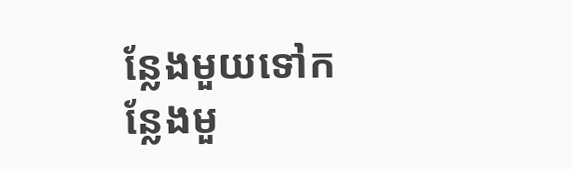ន្លែងមួយទៅកន្លែងមួ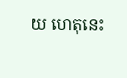យ ហេតុនេះ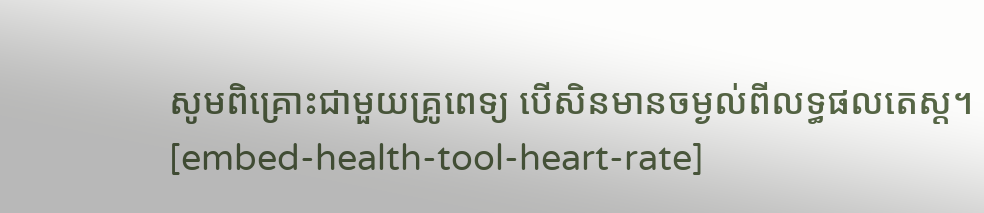សូមពិគ្រោះជាមួយគ្រូពេទ្យ បើសិនមានចម្ងល់ពីលទ្ធផលតេស្ត។
[embed-health-tool-heart-rate]